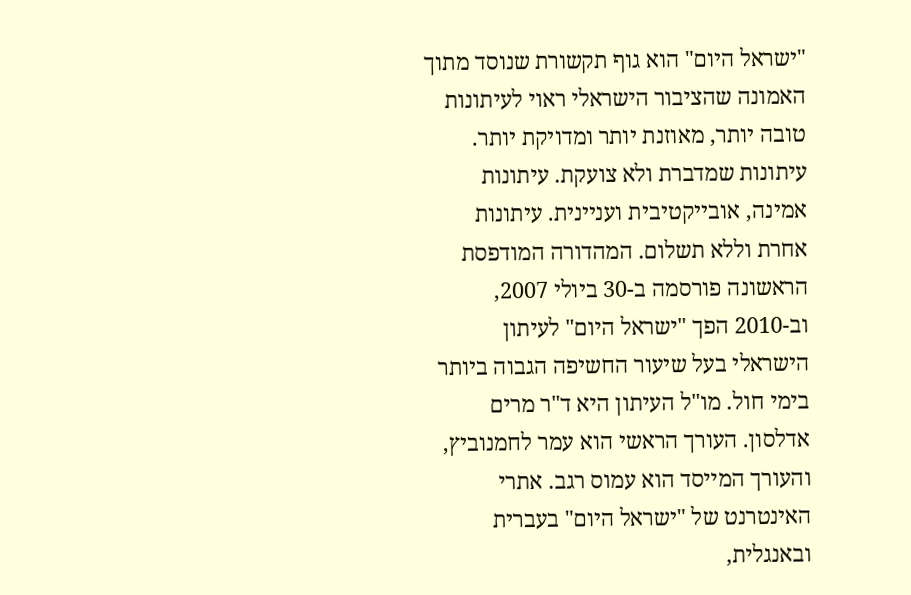"ישראל היום" הוא גוף תקשורת שנוסד מתוך האמונה שהציבור הישראלי ראוי לעיתונות טובה יותר, מאוזנת יותר ומדויקת יותר. עיתונות שמדברת ולא צועקת. עיתונות אמינה, אובייקטיבית ועניינית. עיתונות אחרת וללא תשלום. המהדורה המודפסת הראשונה פורסמה ב-30 ביולי 2007, וב-2010 הפך "ישראל היום" לעיתון הישראלי בעל שיעור החשיפה הגבוה ביותר בימי חול. מו"ל העיתון היא ד"ר מרים אדלסון. העורך הראשי הוא עמר לחמנוביץ, והעורך המייסד הוא עמוס רגב. אתרי האינטרנט של "ישראל היום" בעברית ובאנגלית,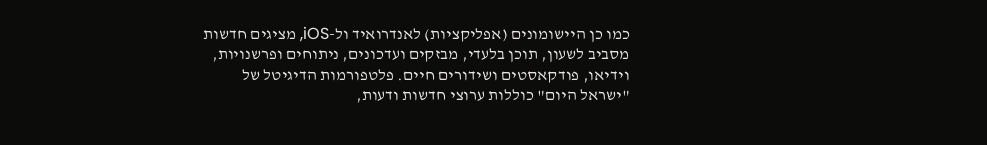כמו כן היישומונים (אפליקציות) לאנדרואיד ול-iOS, מציגים חדשות מסביב לשעון, תוכן בלעדי, מבזקים ועדכונים, ניתוחים ופרשנויות, וידיאו, פודקאסטים ושידורים חיים. פלטפורמות הדיגיטל של "ישראל היום" כוללות ערוצי חדשות ודעות,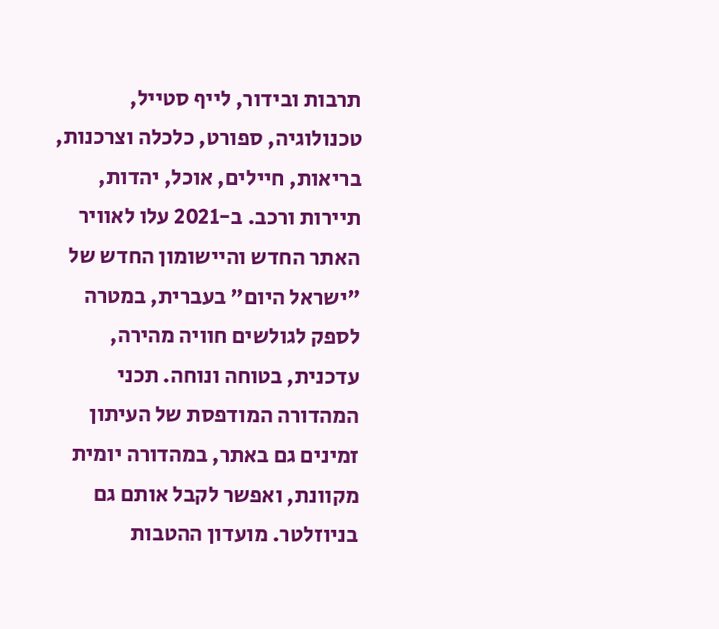תרבות ובידור, לייף סטייל, טכנולוגיה, ספורט, כלכלה וצרכנות, בריאות, חיילים, אוכל, יהדות, תיירות ורכב. ב-2021 עלו לאוויר האתר החדש והיישומון החדש של "ישראל היום" בעברית, במטרה לספק לגולשים חוויה מהירה, עדכנית, בטוחה ונוחה. תכני המהדורה המודפסת של העיתון זמינים גם באתר, במהדורה יומית מקוונת, ואפשר לקבל אותם גם בניוזלטר. מועדון ההטבות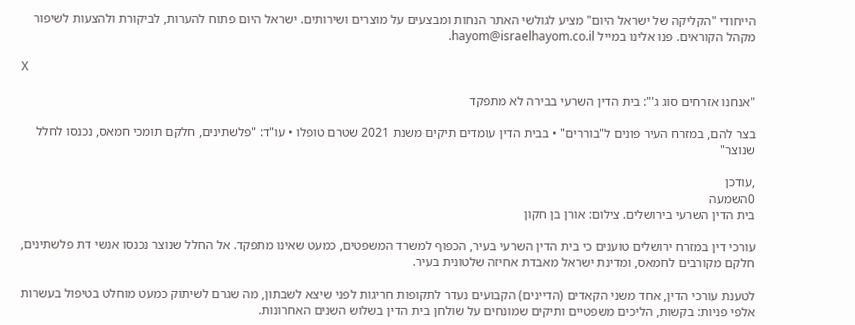הייחודי "הקליקה של ישראל היום" מציע לגולשי האתר הנחות ומבצעים על מוצרים ושירותים. ישראל היום פתוח להערות, לביקורת ולהצעות לשיפור מקהל הקוראים. פנו אלינו במייל hayom@israelhayom.co.il.

X

"אנחנו אזרחים סוג ג'": בית הדין השרעי בבירה לא מתפקד

בצר להם, במזרח העיר פונים ל"בוררים" • בבית הדין עומדים תיקים משנת 2021 שטרם טופלו • עו"ד: "פלשתינים, חלקם תומכי חמאס, נכנסו לחלל שנוצר"

,עודכן
0השמעה
בית הדין השרעי בירושלים. צילום: אורן בן חקון

עורכי דין במזרח ירושלים טוענים כי בית הדין השרעי בעיר, הכפוף למשרד המשפטים, כמעט שאינו מתפקד. אל החלל שנוצר נכנסו אנשי דת פלשתינים, חלקם מקורבים לחמאס, ומדינת ישראל מאבדת אחיזה שלטונית בעיר.

לטענת עורכי הדין, אחד משני הקאדים (הדיינים) הקבועים נעדר לתקופות חריגות לפני שיצא לשבתון, מה שגרם לשיתוק כמעט מוחלט בטיפול בעשרות אלפי פניות: בקשות, הליכים משפטיים ותיקים שמונחים על שולחן בית הדין בשלוש השנים האחרונות.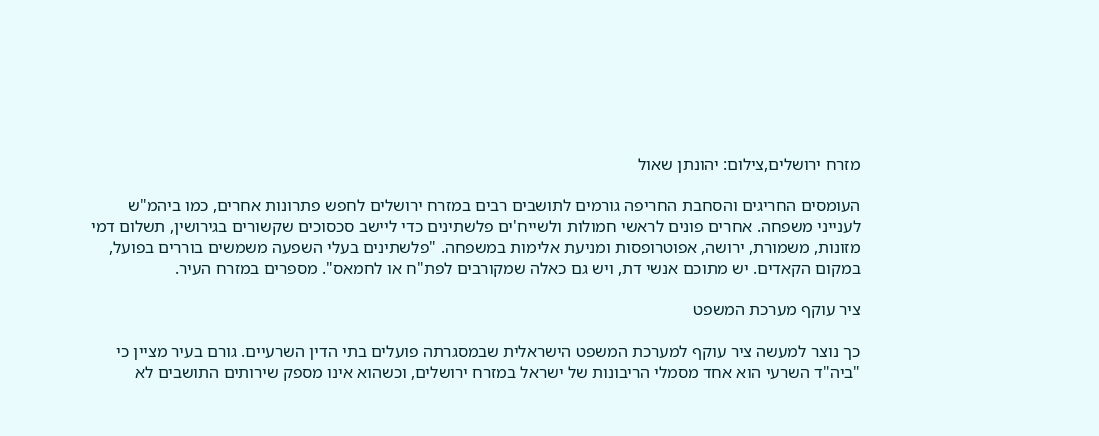מזרח ירושלים,צילום: יהונתן שאול

העומסים החריגים והסחבת החריפה גורמים לתושבים רבים במזרח ירושלים לחפש פתרונות אחרים, כמו ביהמ"ש לענייני משפחה. אחרים פונים לראשי חמולות ולשייח'ים פלשתינים כדי ליישב סכסוכים שקשורים בגירושין, תשלום דמי מזונות, משמורת, ירושה, אפוטרופסות ומניעת אלימות במשפחה. "פלשתינים בעלי השפעה משמשים בוררים בפועל, במקום הקאדים. יש מתוכם אנשי דת, ויש גם כאלה שמקורבים לפת"ח או לחמאס". מספרים במזרח העיר.

ציר עוקף מערכת המשפט

כך נוצר למעשה ציר עוקף למערכת המשפט הישראלית שבמסגרתה פועלים בתי הדין השרעיים. גורם בעיר מציין כי "ביה"ד השרעי הוא אחד מסמלי הריבונות של ישראל במזרח ירושלים, וכשהוא אינו מספק שירותים התושבים לא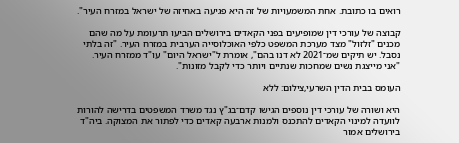רואים בו כתובת. אחת המשמעויות של זה היא פגיעה באחיזה של ישראל במזרח העיר".

קבוצה של עורכי דין שמופיעים בפני הקאדים בירושלים הביעו תרעומת על מה שהם מכנים "זלזול" מצד מערכת המשפט כלפי האוכלוסייה הערבית במזרח העיר. "זה בלתי נסבל. יש תיקים שמ־2021 לא דנו בהם", אומרת ל"ישראל היום" עו"ד ממזרח העיר. "אני מייצגת נשים שמחכות שנתיים ויותר כדי לקבל מזונות".

העומס בבית הדין השרעי,צילום: ללא

היא ושורה של עורכי דין נוספים הגישו קדם־בג"ץ נגד משרד המשפטים בדרישה להורות לוועדה למינוי הקאדים להתכנס ולמנות ארבעה קאדים כדי לפתור את המצוקה. ביה"ד בירושלים אמור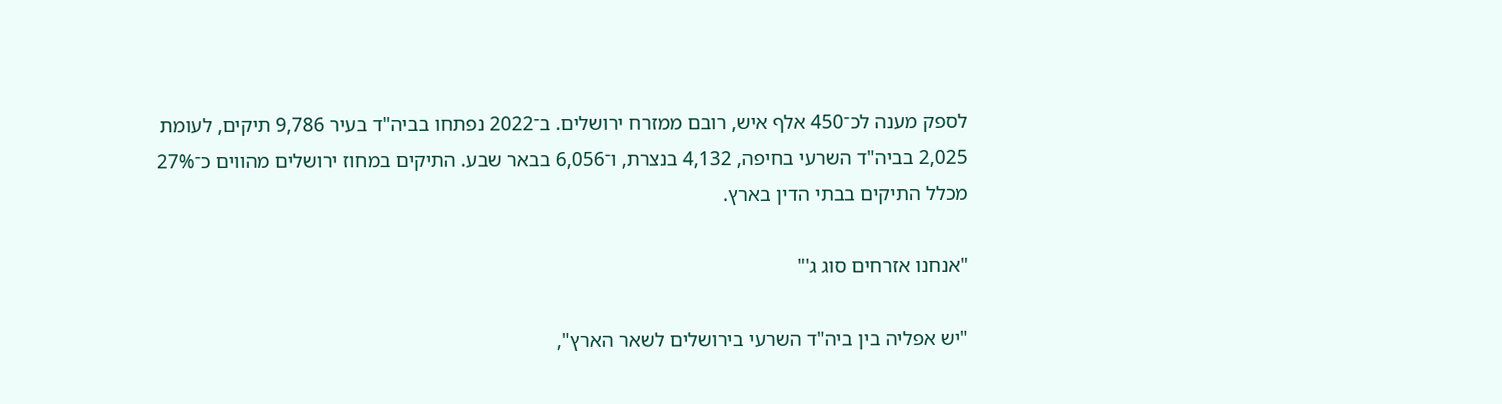לספק מענה לכ־450 אלף איש, רובם ממזרח ירושלים. ב־2022 נפתחו בביה"ד בעיר 9,786 תיקים, לעומת 2,025 בביה"ד השרעי בחיפה, 4,132 בנצרת, ו־6,056 בבאר שבע. התיקים במחוז ירושלים מהווים כ־27% מכלל התיקים בבתי הדין בארץ.

"אנחנו אזרחים סוג ג'"

"יש אפליה בין ביה"ד השרעי בירושלים לשאר הארץ",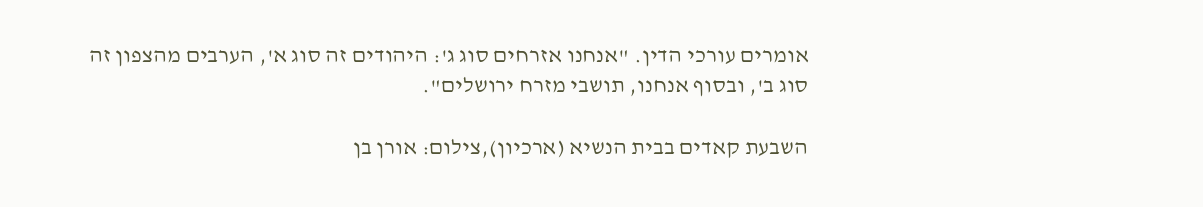אומרים עורכי הדין. "אנחנו אזרחים סוג ג': היהודים זה סוג א', הערבים מהצפון זה סוג ב', ובסוף אנחנו, תושבי מזרח ירושלים".

השבעת קאדים בבית הנשיא (ארכיון),צילום: אורן בן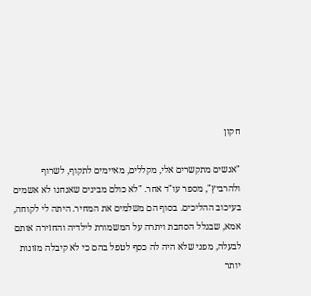חקון

"אנשים מתקשרים אלי, מקללים, מאיימים לתקוף, לשרוף ולהרביץ", מספר עו"ד אחר. "לא כולם מבינים שאנחנו לא אשמים בעיכוב ההליכים. בסוף הם משלמים את המחיר. היתה לי לקוחה, אמא, שבגלל הסחבת ויתרה על המשמורת לילדיה והחזירה אותם לבעלה, מפני שלא היה לה כסף לטפל בהם כי לא קיבלה מזונות יותר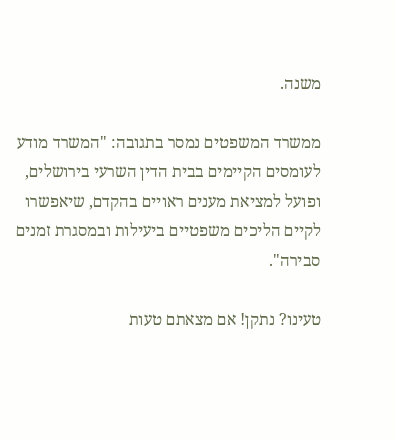משנה.

ממשרד המשפטים נמסר בתגובה: "המשרד מודע לעומסים הקיימים בבית הדין השרעי בירושלים, ופועל למציאת מענים ראויים בהקדם, שיאפשרו לקיים הליכים משפטיים ביעילות ובמסגרת זמנים סבירה".

טעינו? נתקן! אם מצאתם טעות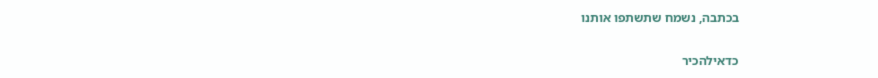בכתבה, נשמח שתשתפו אותנו

כדאילהכיר